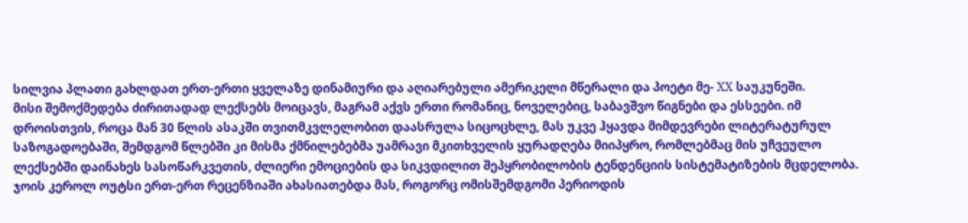სილვია პლათი გახლდათ ერთ-ერთი ყველაზე დინამიური და აღიარებული ამერიკელი მწერალი და პოეტი მე- XX საუკუნეში.
მისი შემოქმედება ძირითადად ლექსებს მოიცავს, მაგრამ აქვს ერთი რომანიც, ნოველებიც, საბავშვო წიგნები და ესსეები. იმ დროისთვის, როცა მან 30 წლის ასაკში თვითმკვლელობით დაასრულა სიცოცხლე, მას უკვე ჰყავდა მიმდევრები ლიტერატურულ საზოგადოებაში, შემდგომ წლებში კი მისმა ქმნილებებმა უამრავი მკითხველის ყურადღება მიიპყრო, რომლებმაც მის უჩვეულო ლექსებში დაინახეს სასოწარკვეთის, ძლიერი ემოციების და სიკვდილით შეპყრობილობის ტენდენციის სისტემატიზების მცდელობა.
ჯოის კეროლ ოუტსი ერთ-ერთ რეცენზიაში ახასიათებდა მას, როგორც ომისშემდგომი პერიოდის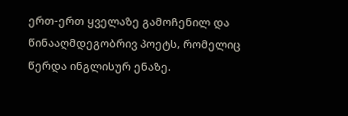ერთ-ერთ ყველაზე გამოჩენილ და წინააღმდეგობრივ პოეტს, რომელიც წერდა ინგლისურ ენაზე.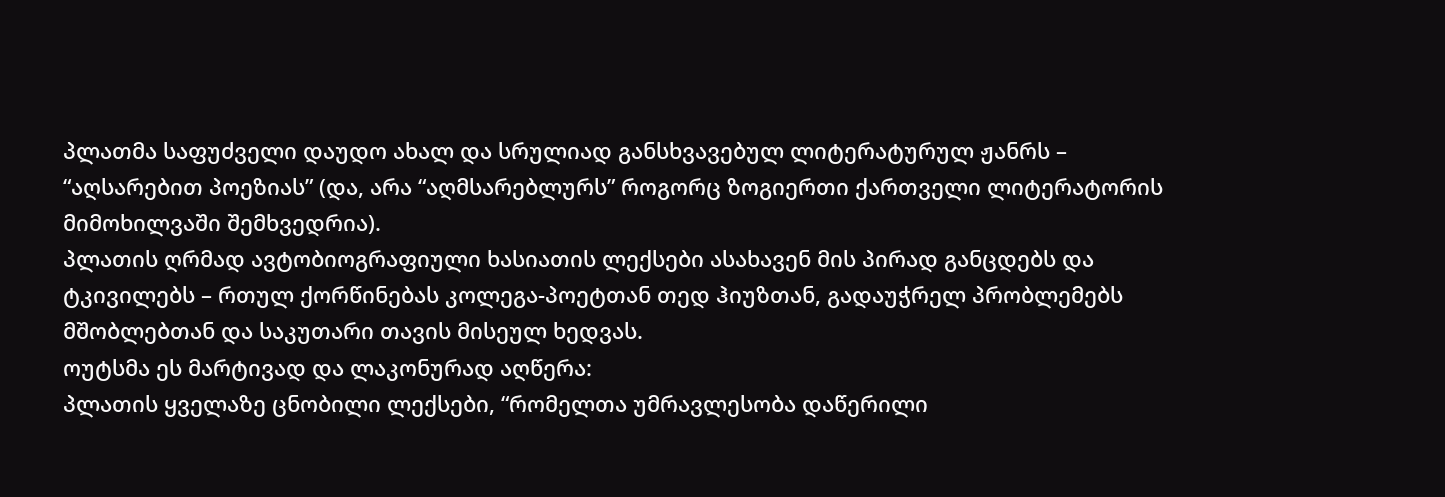პლათმა საფუძველი დაუდო ახალ და სრულიად განსხვავებულ ლიტერატურულ ჟანრს – “აღსარებით პოეზიას” (და, არა “აღმსარებლურს” როგორც ზოგიერთი ქართველი ლიტერატორის მიმოხილვაში შემხვედრია).
პლათის ღრმად ავტობიოგრაფიული ხასიათის ლექსები ასახავენ მის პირად განცდებს და ტკივილებს – რთულ ქორწინებას კოლეგა-პოეტთან თედ ჰიუზთან, გადაუჭრელ პრობლემებს მშობლებთან და საკუთარი თავის მისეულ ხედვას.
ოუტსმა ეს მარტივად და ლაკონურად აღწერა:
პლათის ყველაზე ცნობილი ლექსები, “რომელთა უმრავლესობა დაწერილი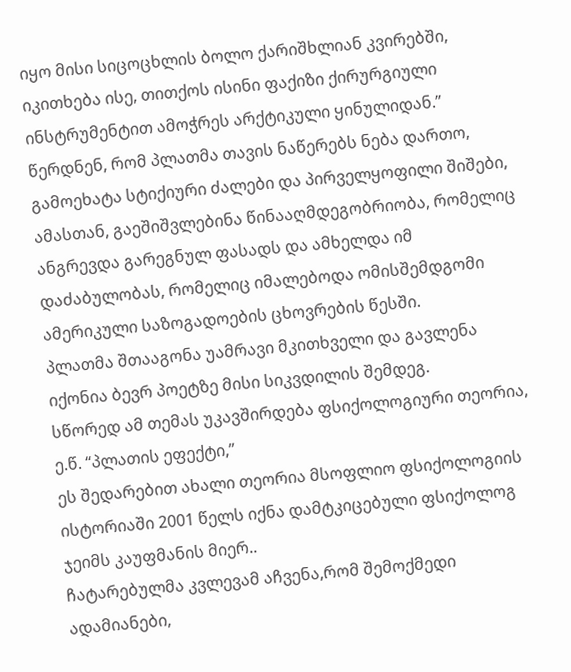იყო მისი სიცოცხლის ბოლო ქარიშხლიან კვირებში, იკითხება ისე, თითქოს ისინი ფაქიზი ქირურგიული ინსტრუმენტით ამოჭრეს არქტიკული ყინულიდან.”
წერდნენ, რომ პლათმა თავის ნაწერებს ნება დართო, გამოეხატა სტიქიური ძალები და პირველყოფილი შიშები, ამასთან, გაეშიშვლებინა წინააღმდეგობრიობა, რომელიც ანგრევდა გარეგნულ ფასადს და ამხელდა იმ დაძაბულობას, რომელიც იმალებოდა ომისშემდგომი ამერიკული საზოგადოების ცხოვრების წესში.
პლათმა შთააგონა უამრავი მკითხველი და გავლენა იქონია ბევრ პოეტზე მისი სიკვდილის შემდეგ.
სწორედ ამ თემას უკავშირდება ფსიქოლოგიური თეორია, ე.წ. “პლათის ეფექტი,”
ეს შედარებით ახალი თეორია მსოფლიო ფსიქოლოგიის ისტორიაში 2001 წელს იქნა დამტკიცებული ფსიქოლოგ ჯეიმს კაუფმანის მიერ..
ჩატარებულმა კვლევამ აჩვენა,რომ შემოქმედი ადამიანები,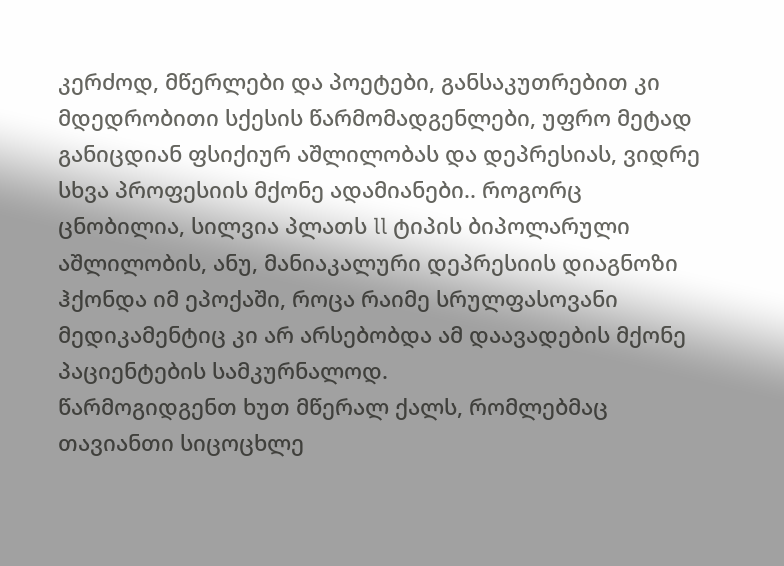კერძოდ, მწერლები და პოეტები, განსაკუთრებით კი მდედრობითი სქესის წარმომადგენლები, უფრო მეტად განიცდიან ფსიქიურ აშლილობას და დეპრესიას, ვიდრე სხვა პროფესიის მქონე ადამიანები.. როგორც ცნობილია, სილვია პლათს ll ტიპის ბიპოლარული აშლილობის, ანუ, მანიაკალური დეპრესიის დიაგნოზი ჰქონდა იმ ეპოქაში, როცა რაიმე სრულფასოვანი მედიკამენტიც კი არ არსებობდა ამ დაავადების მქონე პაციენტების სამკურნალოდ.
წარმოგიდგენთ ხუთ მწერალ ქალს, რომლებმაც თავიანთი სიცოცხლე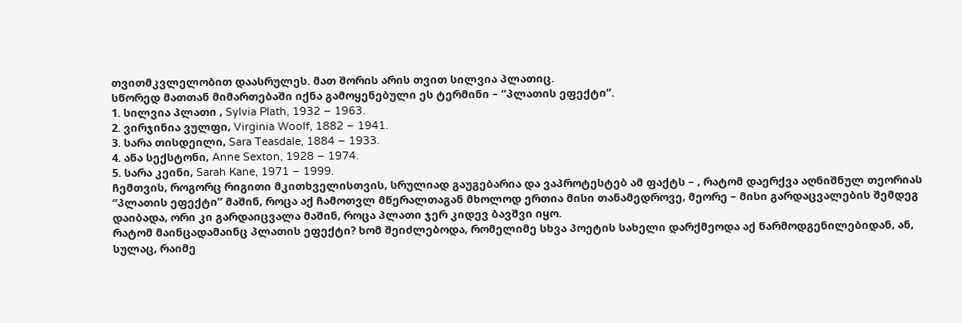თვითმკვლელობით დაასრულეს. მათ შორის არის თვით სილვია პლათიც.
სწორედ მათთან მიმართებაში იქნა გამოყენებული ეს ტერმინი – “პლათის ეფექტი”.
1. სილვია პლათი , Sylvia Plath, 1932 – 1963.
2. ვირჯინია ვულფი, Virginia Woolf, 1882 – 1941.
3. სარა თისდეილი, Sara Teasdale, 1884 – 1933.
4. ანა სექსტონი, Anne Sexton, 1928 – 1974.
5. სარა კეინი, Sarah Kane, 1971 – 1999.
ჩემთვის, როგორც რიგითი მკითხველისთვის, სრულიად გაუგებარია და ვაპროტესტებ ამ ფაქტს – , რატომ დაერქვა აღნიშნულ თეორიას “პლათის ეფექტი” მაშინ, როცა აქ ჩამოთვლ მწერალთაგან მხოლოდ ერთია მისი თანამედროვე, მეორე – მისი გარდაცვალების შემდეგ დაიბადა, ორი კი გარდაიცვალა მაშინ, როცა პლათი ჯერ კიდევ ბავშვი იყო.
რატომ მაინცადამაინც პლათის ეფექტი? ხომ შეიძლებოდა, რომელიმე სხვა პოეტის სახელი დარქმეოდა აქ წარმოდგენილებიდან, ან, სულაც, რაიმე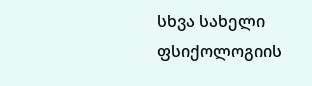სხვა სახელი ფსიქოლოგიის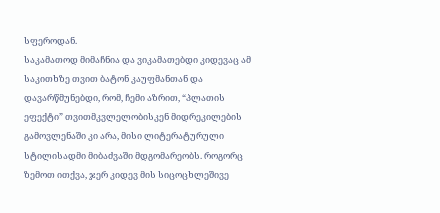სფეროდან.
საკამათოდ მიმაჩნია და ვიკამათებდი კიდევაც ამ საკითხზე თვით ბატონ კაუფმანთან და დავარწმუნებდი, რომ, ჩემი აზრით, “პლათის ეფექტი” თვითმკვლელობისკენ მიდრეკილების გამოვლენაში კი არა, მისი ლიტერატურული სტილისადმი მიბაძვაში მდგომარეობს. როგორც ზემოთ ითქვა, ჯერ კიდევ მის სიცოცხლეშივე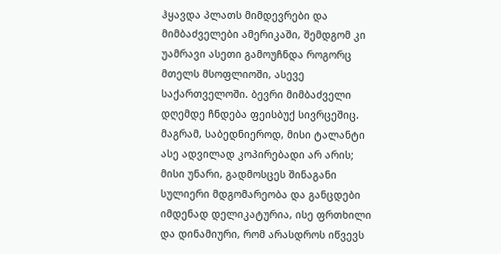ჰყავდა პლათს მიმდევრები და მიმბაძველები ამერიკაში, შემდგომ კი უამრავი ასეთი გამოუჩნდა როგორც მთელს მსოფლიოში, ასევე საქართველოში. ბევრი მიმბაძველი დღემდე ჩნდება ფეისბუქ სივრცეშიც. მაგრამ, საბედნიეროდ, მისი ტალანტი ასე ადვილად კოპირებადი არ არის; მისი უნარი, გადმოსცეს შინაგანი სულიერი მდგომარეობა და განცდები იმდენად დელიკატურია, ისე ფრთხილი და დინამიური, რომ არასდროს იწვევს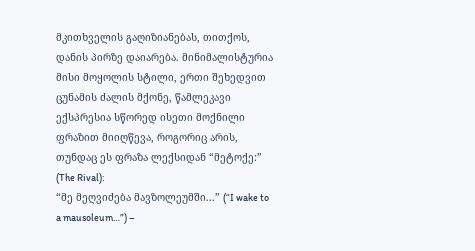მკითხველის გაღიზიანებას, თითქოს, დანის პირზე დაიარება. მინიმალისტურია მისი მოყოლის სტილი, ერთი შეხედვით ცუნამის ძალის მქონე, წამლეკავი ექსპრესია სწორედ ისეთი მოქნილი ფრაზით მიიღწევა, როგორიც არის, თუნდაც ეს ფრაზა ლექსიდან “მეტოქე:” (The Rival):
“მე მეღვიძება მავზოლეუმში...” (“I wake to a mausoleum…”) –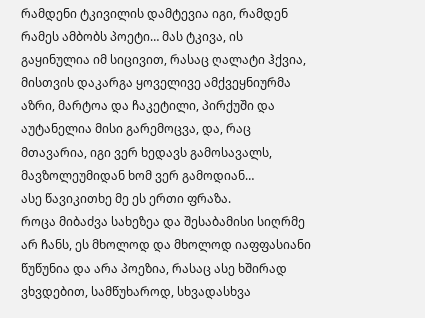რამდენი ტკივილის დამტევია იგი, რამდენ რამეს ამბობს პოეტი… მას ტკივა, ის გაყინულია იმ სიცივით, რასაც ღალატი ჰქვია, მისთვის დაკარგა ყოველივე ამქვეყნიურმა აზრი, მარტოა და ჩაკეტილი, პირქუში და აუტანელია მისი გარემოცვა, და, რაც მთავარია, იგი ვერ ხედავს გამოსავალს, მავზოლეუმიდან ხომ ვერ გამოდიან…
ასე წავიკითხე მე ეს ერთი ფრაზა.
როცა მიბაძვა სახეზეა და შესაბამისი სიღრმე არ ჩანს, ეს მხოლოდ და მხოლოდ იაფფასიანი წუწუნია და არა პოეზია, რასაც ასე ხშირად ვხვდებით, სამწუხაროდ, სხვადასხვა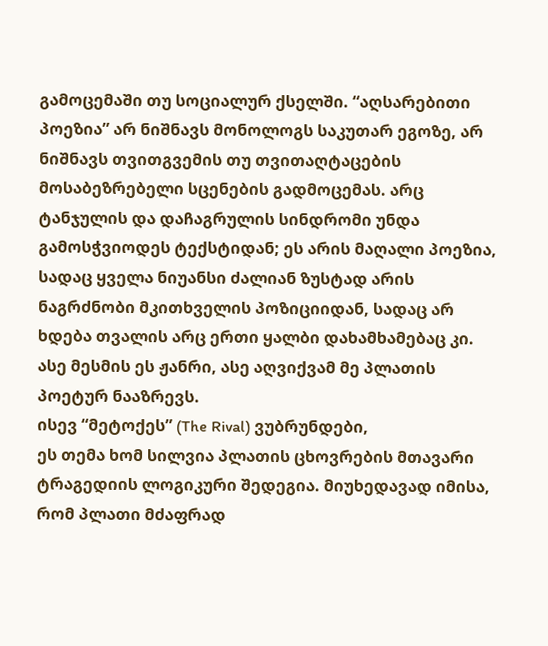გამოცემაში თუ სოციალურ ქსელში. “აღსარებითი პოეზია” არ ნიშნავს მონოლოგს საკუთარ ეგოზე, არ ნიშნავს თვითგვემის თუ თვითაღტაცების მოსაბეზრებელი სცენების გადმოცემას. არც ტანჯულის და დაჩაგრულის სინდრომი უნდა გამოსჭვიოდეს ტექსტიდან; ეს არის მაღალი პოეზია, სადაც ყველა ნიუანსი ძალიან ზუსტად არის ნაგრძნობი მკითხველის პოზიციიდან, სადაც არ ხდება თვალის არც ერთი ყალბი დახამხამებაც კი.
ასე მესმის ეს ჟანრი, ასე აღვიქვამ მე პლათის პოეტურ ნააზრევს.
ისევ “მეტოქეს” (The Rival) ვუბრუნდები,
ეს თემა ხომ სილვია პლათის ცხოვრების მთავარი ტრაგედიის ლოგიკური შედეგია. მიუხედავად იმისა, რომ პლათი მძაფრად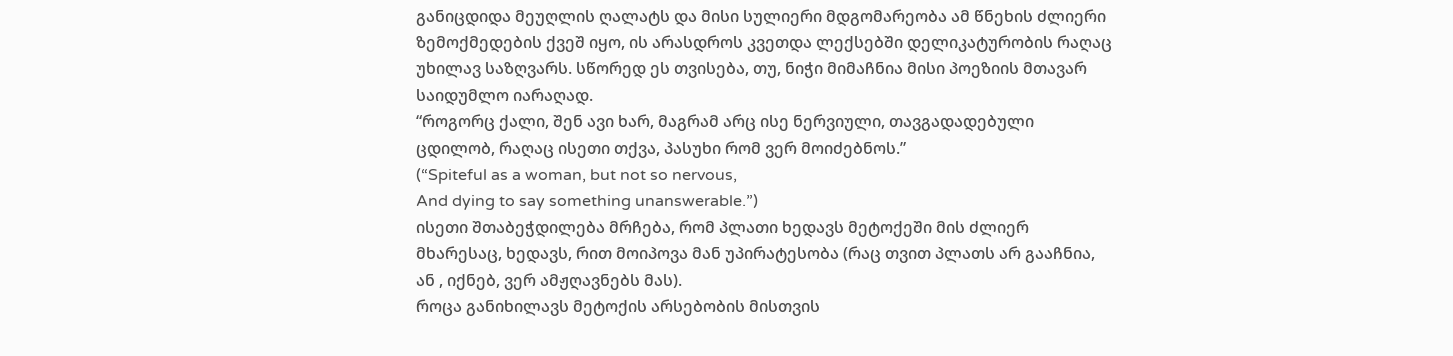განიცდიდა მეუღლის ღალატს და მისი სულიერი მდგომარეობა ამ წნეხის ძლიერი ზემოქმედების ქვეშ იყო, ის არასდროს კვეთდა ლექსებში დელიკატურობის რაღაც უხილავ საზღვარს. სწორედ ეს თვისება, თუ, ნიჭი მიმაჩნია მისი პოეზიის მთავარ საიდუმლო იარაღად.
“როგორც ქალი, შენ ავი ხარ, მაგრამ არც ისე ნერვიული, თავგადადებული ცდილობ, რაღაც ისეთი თქვა, პასუხი რომ ვერ მოიძებნოს.”
(“Spiteful as a woman, but not so nervous,
And dying to say something unanswerable.”)
ისეთი შთაბეჭდილება მრჩება, რომ პლათი ხედავს მეტოქეში მის ძლიერ მხარესაც, ხედავს, რით მოიპოვა მან უპირატესობა (რაც თვით პლათს არ გააჩნია, ან , იქნებ, ვერ ამჟღავნებს მას).
როცა განიხილავს მეტოქის არსებობის მისთვის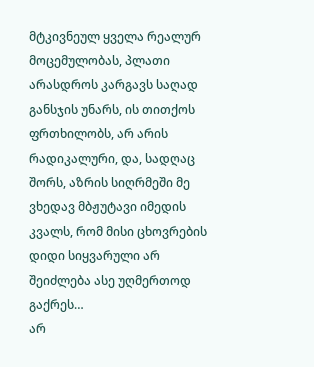მტკივნეულ ყველა რეალურ მოცემულობას, პლათი არასდროს კარგავს საღად განსჯის უნარს, ის თითქოს ფრთხილობს, არ არის რადიკალური, და, სადღაც შორს, აზრის სიღრმეში მე ვხედავ მბჟუტავი იმედის კვალს, რომ მისი ცხოვრების დიდი სიყვარული არ შეიძლება ასე უღმერთოდ გაქრეს…
არ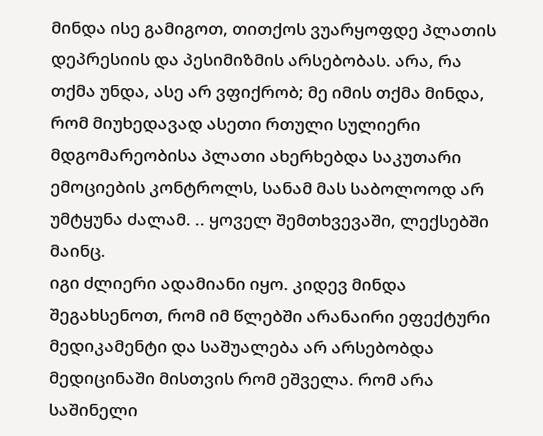მინდა ისე გამიგოთ, თითქოს ვუარყოფდე პლათის დეპრესიის და პესიმიზმის არსებობას. არა, რა თქმა უნდა, ასე არ ვფიქრობ; მე იმის თქმა მინდა, რომ მიუხედავად ასეთი რთული სულიერი მდგომარეობისა პლათი ახერხებდა საკუთარი ემოციების კონტროლს, სანამ მას საბოლოოდ არ უმტყუნა ძალამ. .. ყოველ შემთხვევაში, ლექსებში მაინც.
იგი ძლიერი ადამიანი იყო. კიდევ მინდა შეგახსენოთ, რომ იმ წლებში არანაირი ეფექტური მედიკამენტი და საშუალება არ არსებობდა მედიცინაში მისთვის რომ ეშველა. რომ არა საშინელი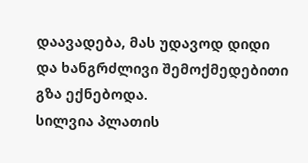დაავადება, მას უდავოდ დიდი და ხანგრძლივი შემოქმედებითი გზა ექნებოდა.
სილვია პლათის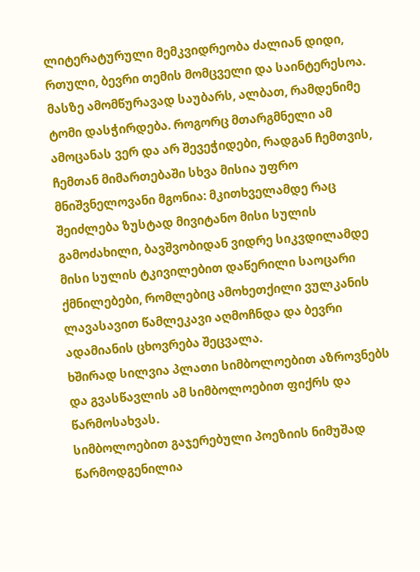ლიტერატურული მემკვიდრეობა ძალიან დიდი, რთული, ბევრი თემის მომცველი და საინტერესოა. მასზე ამომწურავად საუბარს, ალბათ, რამდენიმე ტომი დასჭირდება. როგორც მთარგმნელი ამ ამოცანას ვერ და არ შევეჭიდები, რადგან ჩემთვის, ჩემთან მიმართებაში სხვა მისია უფრო მნიშვნელოვანი მგონია: მკითხველამდე რაც შეიძლება ზუსტად მივიტანო მისი სულის გამოძახილი, ბავშვობიდან ვიდრე სიკვდილამდე მისი სულის ტკივილებით დაწერილი საოცარი ქმნილებები, რომლებიც ამოხეთქილი ვულკანის ლავასავით წამლეკავი აღმოჩნდა და ბევრი ადამიანის ცხოვრება შეცვალა.
ხშირად სილვია პლათი სიმბოლოებით აზროვნებს და გვასწავლის ამ სიმბოლოებით ფიქრს და წარმოსახვას.
სიმბოლოებით გაჯერებული პოეზიის ნიმუშად წარმოდგენილია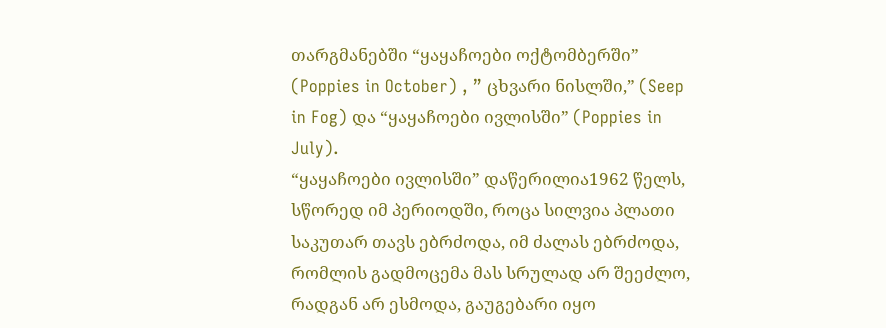თარგმანებში “ყაყაჩოები ოქტომბერში” (Poppies in October) , ” ცხვარი ნისლში,” (Seep in Fog) და “ყაყაჩოები ივლისში” (Poppies in July).
“ყაყაჩოები ივლისში” დაწერილია1962 წელს, სწორედ იმ პერიოდში, როცა სილვია პლათი საკუთარ თავს ებრძოდა, იმ ძალას ებრძოდა, რომლის გადმოცემა მას სრულად არ შეეძლო, რადგან არ ესმოდა, გაუგებარი იყო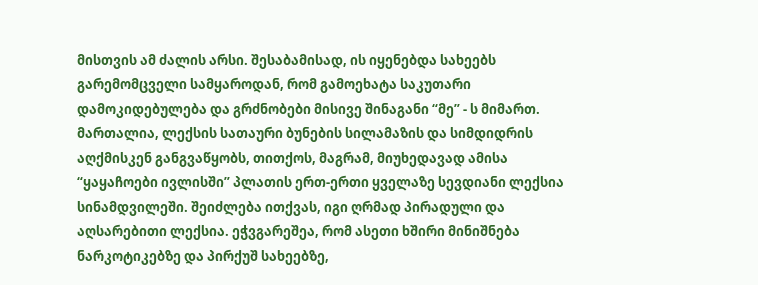მისთვის ამ ძალის არსი. შესაბამისად, ის იყენებდა სახეებს გარემომცველი სამყაროდან, რომ გამოეხატა საკუთარი დამოკიდებულება და გრძნობები მისივე შინაგანი “მე” - ს მიმართ.
მართალია, ლექსის სათაური ბუნების სილამაზის და სიმდიდრის აღქმისკენ განგვაწყობს, თითქოს, მაგრამ, მიუხედავად ამისა “ყაყაჩოები ივლისში” პლათის ერთ-ერთი ყველაზე სევდიანი ლექსია სინამდვილეში. შეიძლება ითქვას, იგი ღრმად პირადული და აღსარებითი ლექსია. ეჭვგარეშეა, რომ ასეთი ხშირი მინიშნება ნარკოტიკებზე და პირქუშ სახეებზე,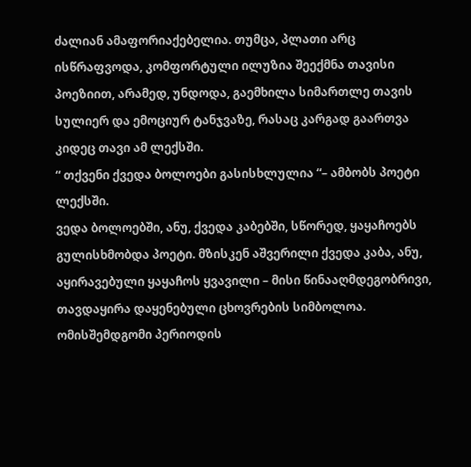ძალიან ამაფორიაქებელია. თუმცა, პლათი არც ისწრაფვოდა, კომფორტული ილუზია შეექმნა თავისი პოეზიით, არამედ, უნდოდა, გაემხილა სიმართლე თავის სულიერ და ემოციურ ტანჯვაზე, რასაც კარგად გაართვა კიდეც თავი ამ ლექსში.
“ თქვენი ქვედა ბოლოები გასისხლულია “– ამბობს პოეტი ლექსში.
ვედა ბოლოებში, ანუ, ქვედა კაბებში, სწორედ, ყაყაჩოებს გულისხმობდა პოეტი. მზისკენ აშვერილი ქვედა კაბა, ანუ, აყირავებული ყაყაჩოს ყვავილი – მისი წინააღმდეგობრივი, თავდაყირა დაყენებული ცხოვრების სიმბოლოა.
ომისშემდგომი პერიოდის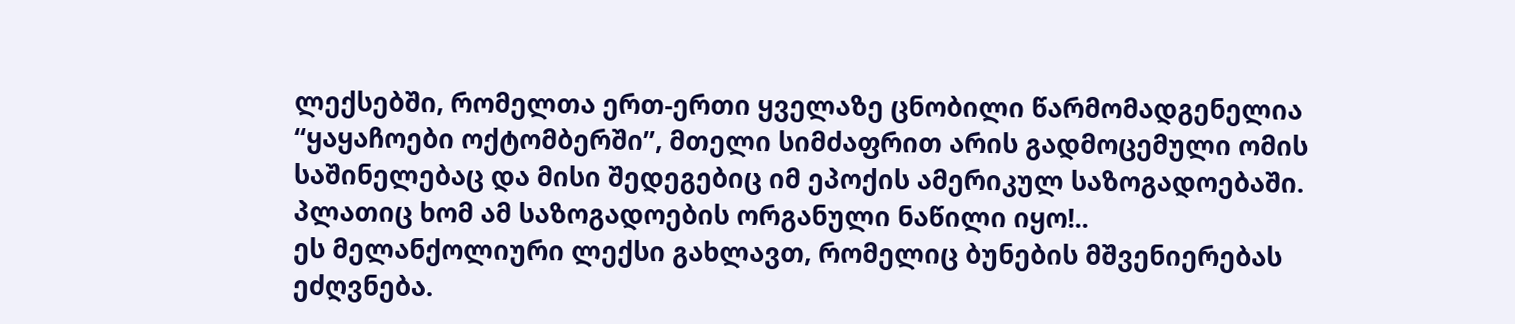ლექსებში, რომელთა ერთ-ერთი ყველაზე ცნობილი წარმომადგენელია “ყაყაჩოები ოქტომბერში”, მთელი სიმძაფრით არის გადმოცემული ომის საშინელებაც და მისი შედეგებიც იმ ეპოქის ამერიკულ საზოგადოებაში. პლათიც ხომ ამ საზოგადოების ორგანული ნაწილი იყო!..
ეს მელანქოლიური ლექსი გახლავთ, რომელიც ბუნების მშვენიერებას ეძღვნება.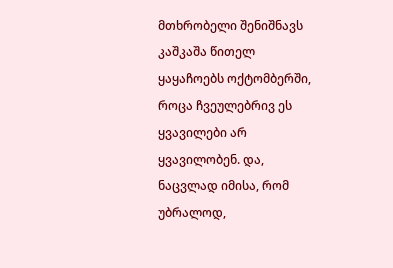მთხრობელი შენიშნავს კაშკაშა წითელ ყაყაჩოებს ოქტომბერში, როცა ჩვეულებრივ ეს ყვავილები არ ყვავილობენ. და, ნაცვლად იმისა, რომ უბრალოდ,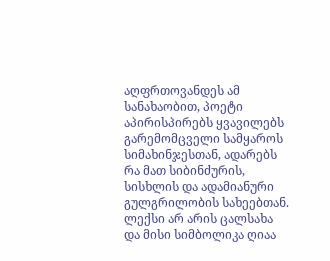აღფრთოვანდეს ამ სანახაობით, პოეტი აპირისპირებს ყვავილებს გარემომცველი სამყაროს სიმახინჯესთან, ადარებს რა მათ სიბინძურის, სისხლის და ადამიანური გულგრილობის სახეებთან.
ლექსი არ არის ცალსახა და მისი სიმბოლიკა ღიაა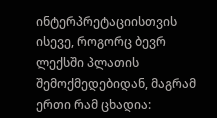ინტერპრეტაციისთვის ისევე, როგორც ბევრ ლექსში პლათის შემოქმედებიდან, მაგრამ ერთი რამ ცხადია: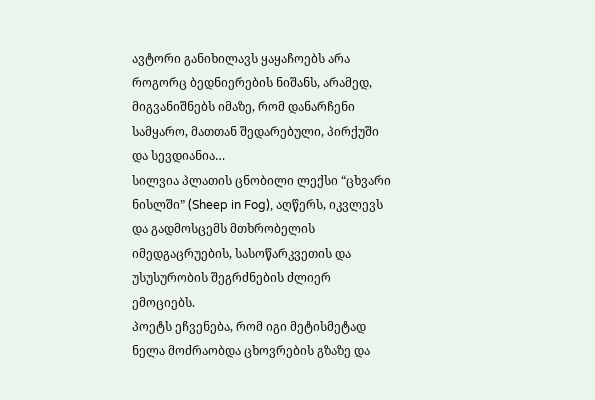ავტორი განიხილავს ყაყაჩოებს არა როგორც ბედნიერების ნიშანს, არამედ, მიგვანიშნებს იმაზე, რომ დანარჩენი სამყარო, მათთან შედარებული, პირქუში და სევდიანია…
სილვია პლათის ცნობილი ლექსი “ცხვარი ნისლში” (Sheep in Fog), აღწერს, იკვლევს და გადმოსცემს მთხრობელის იმედგაცრუების, სასოწარკვეთის და უსუსურობის შეგრძნების ძლიერ ემოციებს.
პოეტს ეჩვენება, რომ იგი მეტისმეტად ნელა მოძრაობდა ცხოვრების გზაზე და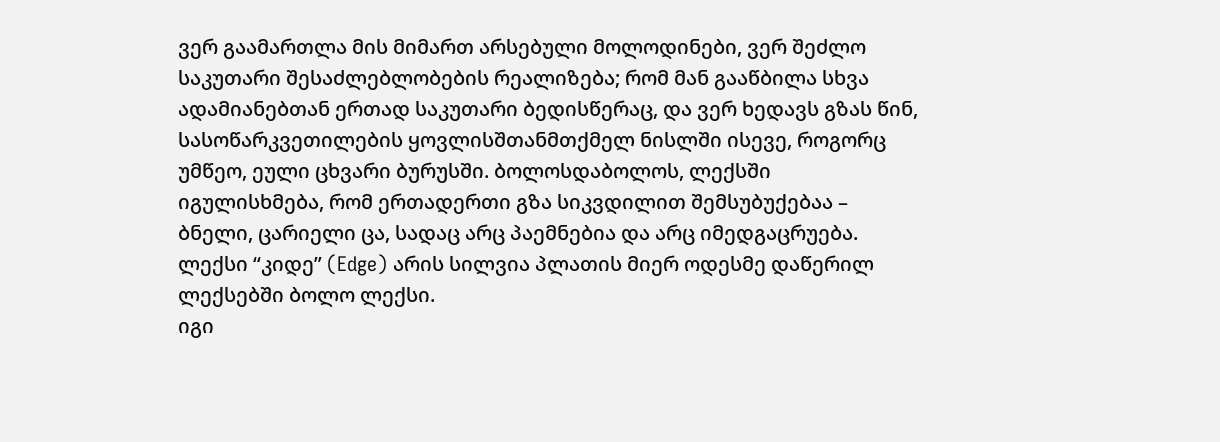ვერ გაამართლა მის მიმართ არსებული მოლოდინები, ვერ შეძლო საკუთარი შესაძლებლობების რეალიზება; რომ მან გააწბილა სხვა ადამიანებთან ერთად საკუთარი ბედისწერაც, და ვერ ხედავს გზას წინ, სასოწარკვეთილების ყოვლისშთანმთქმელ ნისლში ისევე, როგორც უმწეო, ეული ცხვარი ბურუსში. ბოლოსდაბოლოს, ლექსში იგულისხმება, რომ ერთადერთი გზა სიკვდილით შემსუბუქებაა – ბნელი, ცარიელი ცა, სადაც არც პაემნებია და არც იმედგაცრუება.
ლექსი “კიდე” (Edge) არის სილვია პლათის მიერ ოდესმე დაწერილ ლექსებში ბოლო ლექსი.
იგი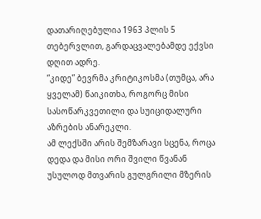დათარიღებულია 1963 პლის 5 თებერვლით, გარდაცვალებამდე ექვსი დღით ადრე.
“კიდე” ბევრმა კრიტიკოსმა (თუმცა, არა ყველამ) წაიკითხა, როგორც მისი სასოწარკვეთილი და სუიციდალური აზრების ანარეკლი.
ამ ლექსში არის შემზარავი სცენა, როცა დედა და მისი ორი შვილი წვანან უსულოდ მთვარის გულგრილი მზერის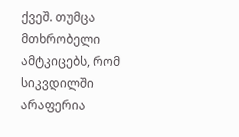ქვეშ. თუმცა მთხრობელი ამტკიცებს, რომ სიკვდილში არაფერია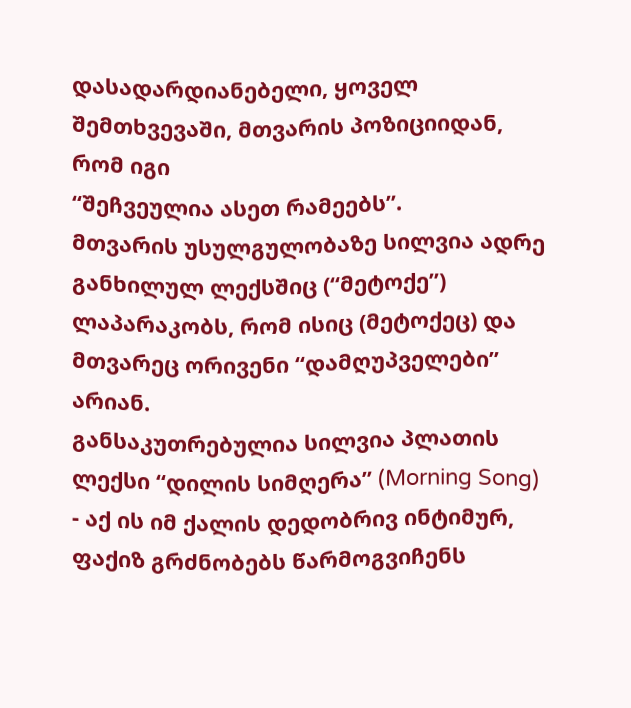დასადარდიანებელი, ყოველ შემთხვევაში, მთვარის პოზიციიდან, რომ იგი
“შეჩვეულია ასეთ რამეებს”.
მთვარის უსულგულობაზე სილვია ადრე განხილულ ლექსშიც (“მეტოქე”) ლაპარაკობს, რომ ისიც (მეტოქეც) და მთვარეც ორივენი “დამღუპველები” არიან.
განსაკუთრებულია სილვია პლათის ლექსი “დილის სიმღერა” (Morning Song) - აქ ის იმ ქალის დედობრივ ინტიმურ, ფაქიზ გრძნობებს წარმოგვიჩენს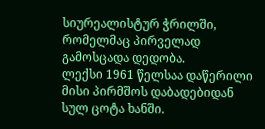სიურეალისტურ ჭრილში, რომელმაც პირველად გამოსცადა დედობა.
ლექსი 1961 წელსაა დაწერილი მისი პირმშოს დაბადებიდან სულ ცოტა ხანში.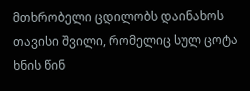მთხრობელი ცდილობს დაინახოს თავისი შვილი, რომელიც სულ ცოტა ხნის წინ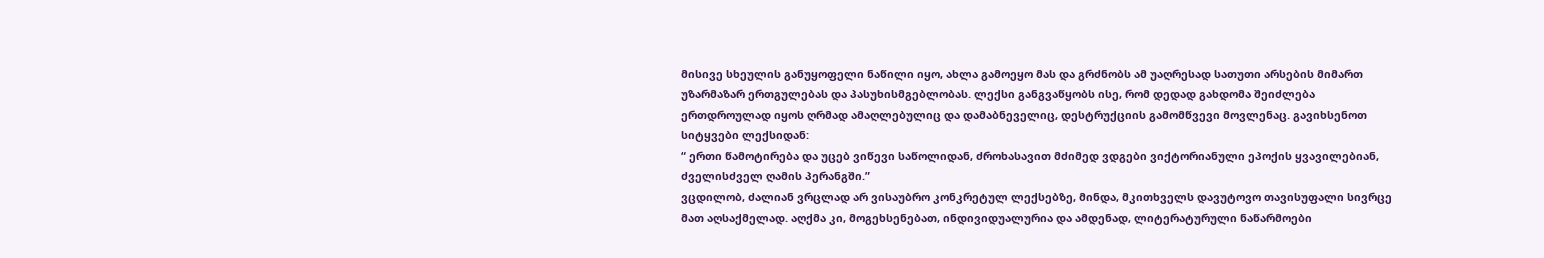მისივე სხეულის განუყოფელი ნაწილი იყო, ახლა გამოეყო მას და გრძნობს ამ უაღრესად სათუთი არსების მიმართ უზარმაზარ ერთგულებას და პასუხისმგებლობას. ლექსი განგვაწყობს ისე, რომ დედად გახდომა შეიძლება ერთდროულად იყოს ღრმად ამაღლებულიც და დამაბნეველიც, დესტრუქციის გამომწვევი მოვლენაც. გავიხსენოთ სიტყვები ლექსიდან:
“ ერთი წამოტირება და უცებ ვიწევი საწოლიდან, ძროხასავით მძიმედ ვდგები ვიქტორიანული ეპოქის ყვავილებიან, ძველისძველ ღამის პერანგში.”
ვცდილობ, ძალიან ვრცლად არ ვისაუბრო კონკრეტულ ლექსებზე, მინდა, მკითხველს დავუტოვო თავისუფალი სივრცე მათ აღსაქმელად. აღქმა კი, მოგეხსენებათ, ინდივიდუალურია და ამდენად, ლიტერატურული ნაწარმოები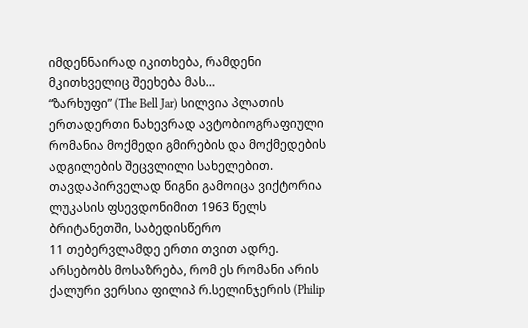იმდენნაირად იკითხება, რამდენი მკითხველიც შეეხება მას…
“ზარხუფი” (The Bell Jar) სილვია პლათის ერთადერთი ნახევრად ავტობიოგრაფიული რომანია მოქმედი გმირების და მოქმედების ადგილების შეცვლილი სახელებით.
თავდაპირველად წიგნი გამოიცა ვიქტორია ლუკასის ფსევდონიმით 1963 წელს ბრიტანეთში, საბედისწერო
11 თებერვლამდე ერთი თვით ადრე.
არსებობს მოსაზრება, რომ ეს რომანი არის ქალური ვერსია ფილიპ რ.სელინჯერის (Philip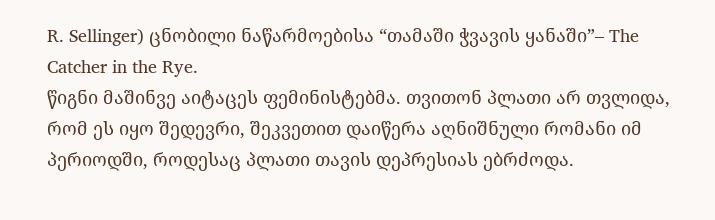R. Sellinger) ცნობილი ნაწარმოებისა “თამაში ჭვავის ყანაში”– The Catcher in the Rye.
წიგნი მაშინვე აიტაცეს ფემინისტებმა. თვითონ პლათი არ თვლიდა, რომ ეს იყო შედევრი, შეკვეთით დაიწერა აღნიშნული რომანი იმ პერიოდში, როდესაც პლათი თავის დეპრესიას ებრძოდა.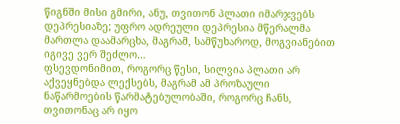წიგნში მისი გმირი, ანუ, თვითონ პლათი იმარჯვებს დეპრესიაზე; უფრო ადრეული დეპრესია მწერალმა მართლა დაამარცხა, მაგრამ, სამწუხაროდ, მოგვიანებით იგივე ვერ შეძლო…
ფსევდონიმით, როგორც წესი, სილვია პლათი არ აქვეყნებდა ლექსებს, მაგრამ ამ პროზაული ნაწარმოების წარმატებულობაში, როგორც ჩანს, თვითონაც არ იყო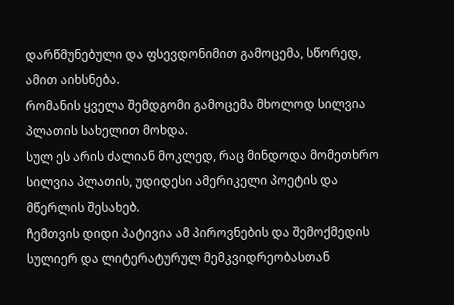დარწმუნებული და ფსევდონიმით გამოცემა, სწორედ, ამით აიხსნება.
რომანის ყველა შემდგომი გამოცემა მხოლოდ სილვია პლათის სახელით მოხდა.
სულ ეს არის ძალიან მოკლედ, რაც მინდოდა მომეთხრო სილვია პლათის, უდიდესი ამერიკელი პოეტის და მწერლის შესახებ.
ჩემთვის დიდი პატივია ამ პიროვნების და შემოქმედის სულიერ და ლიტერატურულ მემკვიდრეობასთან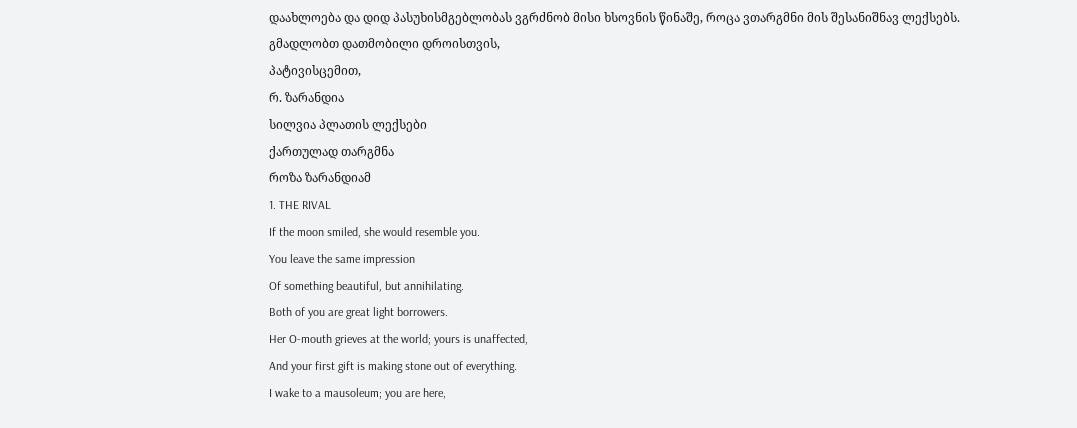დაახლოება და დიდ პასუხისმგებლობას ვგრძნობ მისი ხსოვნის წინაშე, როცა ვთარგმნი მის შესანიშნავ ლექსებს.
გმადლობთ დათმობილი დროისთვის,
პატივისცემით,
რ. ზარანდია
სილვია პლათის ლექსები
ქართულად თარგმნა
როზა ზარანდიამ
1. THE RIVAL
If the moon smiled, she would resemble you.
You leave the same impression
Of something beautiful, but annihilating.
Both of you are great light borrowers.
Her O-mouth grieves at the world; yours is unaffected,
And your first gift is making stone out of everything.
I wake to a mausoleum; you are here,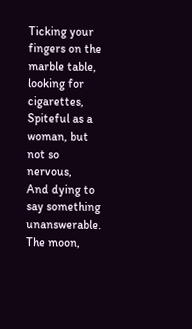Ticking your fingers on the marble table, looking for cigarettes,
Spiteful as a woman, but not so nervous,
And dying to say something unanswerable.
The moon,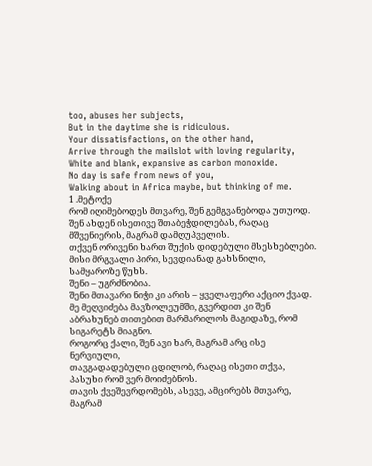too, abuses her subjects,
But in the daytime she is ridiculous.
Your dissatisfactions, on the other hand,
Arrive through the mailslot with loving regularity,
White and blank, expansive as carbon monoxide.
No day is safe from news of you,
Walking about in Africa maybe, but thinking of me.
1 .მეტოქე
რომ იღიმებოდეს მთვარე, შენ გემგვანებოდა უთუოდ.
შენ ახდენ ისეთივე შთაბეჭდილებას, რაღაც მშვენიერის, მაგრამ დამღუპველის.
თქვენ ორივენი ხართ შუქის დიდებული მსესხებლები.
მისი მრგვალი პირი, სევდიანად გახსნილი, სამყაროზე წუხს.
შენი – უგრძნობია.
შენი მთავარი ნიჭი კი არის – ყველაფერი აქციო ქვად.
მე მეღვიძება მავზოლეუმში, გვერდით კი შენ აბრახუნებ თითებით მარმარილოს მაგიდაზე, რომ სიგარეტს მიაგნო.
როგორც ქალი, შენ ავი ხარ, მაგრამ არც ისე ნერვიული,
თავგადადებული ცდილობ, რაღაც ისეთი თქვა, პასუხი რომ ვერ მოიძებნოს.
თავის ქვეშევრდომებს, ასევე, ამცირებს მთვარე,
მაგრამ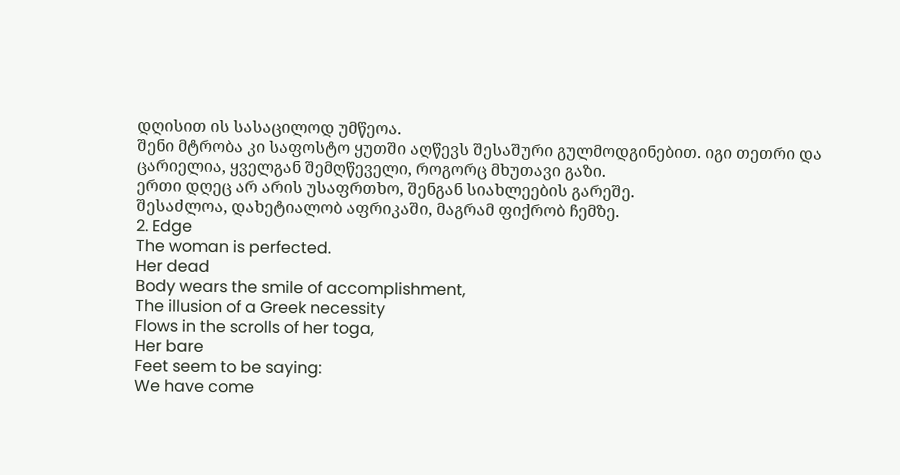დღისით ის სასაცილოდ უმწეოა.
შენი მტრობა კი საფოსტო ყუთში აღწევს შესაშური გულმოდგინებით. იგი თეთრი და ცარიელია, ყველგან შემღწეველი, როგორც მხუთავი გაზი.
ერთი დღეც არ არის უსაფრთხო, შენგან სიახლეების გარეშე.
შესაძლოა, დახეტიალობ აფრიკაში, მაგრამ ფიქრობ ჩემზე.
2. Edge
The woman is perfected.
Her dead
Body wears the smile of accomplishment,
The illusion of a Greek necessity
Flows in the scrolls of her toga,
Her bare
Feet seem to be saying:
We have come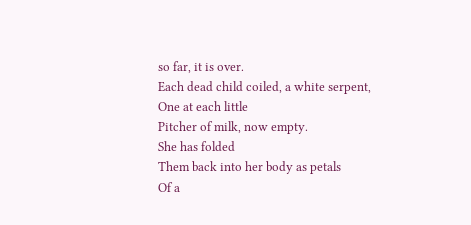so far, it is over.
Each dead child coiled, a white serpent,
One at each little
Pitcher of milk, now empty.
She has folded
Them back into her body as petals
Of a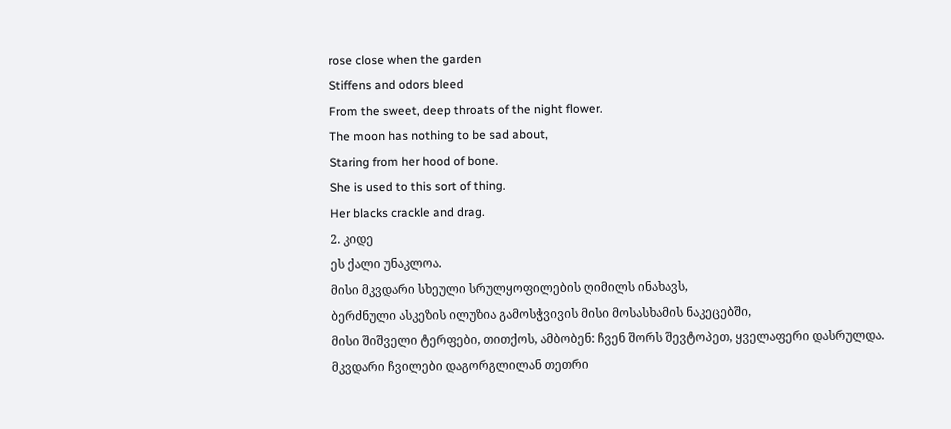rose close when the garden
Stiffens and odors bleed
From the sweet, deep throats of the night flower.
The moon has nothing to be sad about,
Staring from her hood of bone.
She is used to this sort of thing.
Her blacks crackle and drag.
2. კიდე
ეს ქალი უნაკლოა.
მისი მკვდარი სხეული სრულყოფილების ღიმილს ინახავს,
ბერძნული ასკეზის ილუზია გამოსჭვივის მისი მოსასხამის ნაკეცებში,
მისი შიშველი ტერფები, თითქოს, ამბობენ: ჩვენ შორს შევტოპეთ, ყველაფერი დასრულდა.
მკვდარი ჩვილები დაგორგლილან თეთრი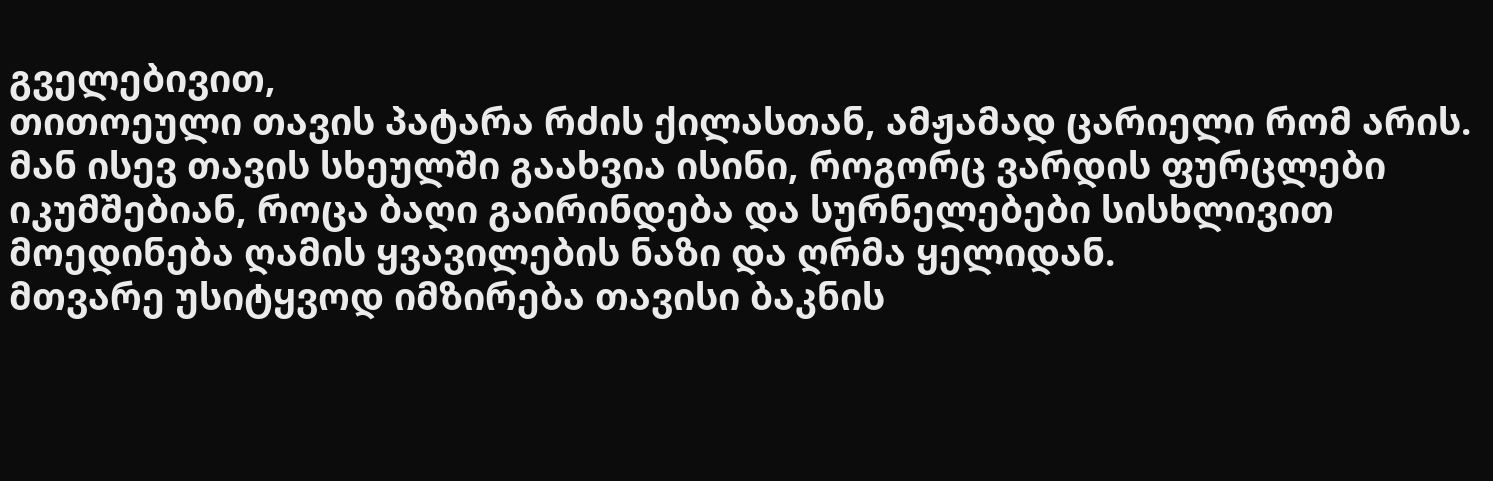გველებივით,
თითოეული თავის პატარა რძის ქილასთან, ამჟამად ცარიელი რომ არის.
მან ისევ თავის სხეულში გაახვია ისინი, როგორც ვარდის ფურცლები იკუმშებიან, როცა ბაღი გაირინდება და სურნელებები სისხლივით მოედინება ღამის ყვავილების ნაზი და ღრმა ყელიდან.
მთვარე უსიტყვოდ იმზირება თავისი ბაკნის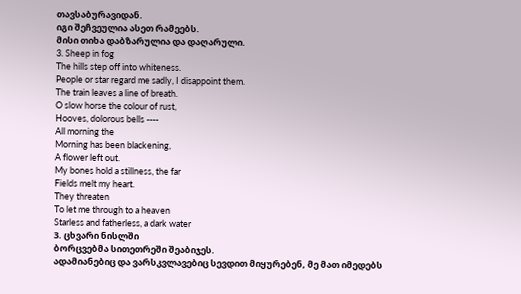თავსაბურავიდან.
იგი შეჩვეულია ასეთ რამეებს.
მისი თიხა დაბზარულია და დაღარული.
3. Sheep in fog
The hills step off into whiteness.
People or star regard me sadly, I disappoint them.
The train leaves a line of breath.
O slow horse the colour of rust,
Hooves, dolorous bells ----
All morning the
Morning has been blackening,
A flower left out.
My bones hold a stillness, the far
Fields melt my heart.
They threaten
To let me through to a heaven
Starless and fatherless, a dark water
3. ცხვარი ნისლში
ბორცვებმა სითეთრეში შეაბიჯეს.
ადამიანებიც და ვარსკვლავებიც სევდით მიყურებენ, მე მათ იმედებს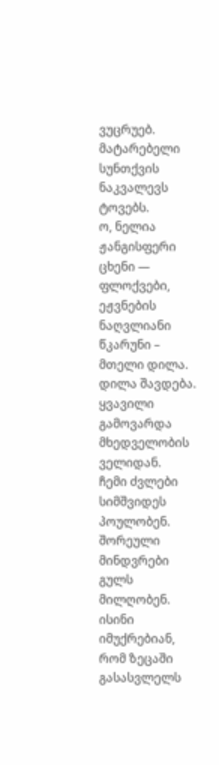ვუცრუებ.
მატარებელი სუნთქვის ნაკვალევს ტოვებს.
ო, ნელია ჟანგისფერი ცხენი —
ფლოქვები, ეჟვნების ნაღვლიანი წკარუნი – მთელი დილა.
დილა შავდება.
ყვავილი გამოვარდა მხედველობის ველიდან.
ჩემი ძვლები სიმშვიდეს პოულობენ.
შორეული მინდვრები გულს მილღობენ.
ისინი იმუქრებიან, რომ ზეცაში გასასვლელს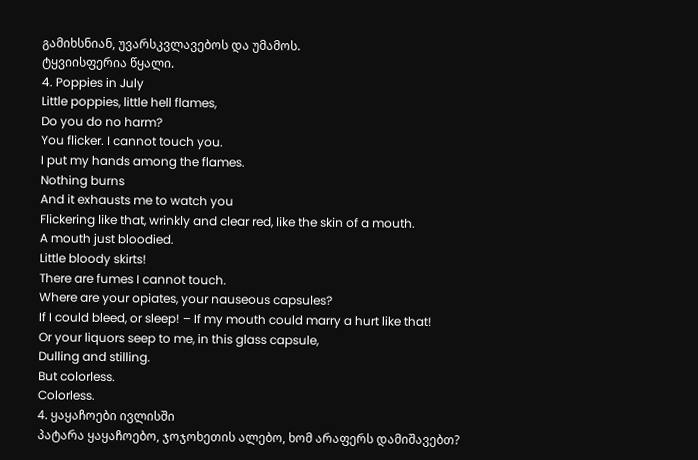გამიხსნიან, უვარსკვლავებოს და უმამოს.
ტყვიისფერია წყალი.
4. Poppies in July
Little poppies, little hell flames,
Do you do no harm?
You flicker. I cannot touch you.
I put my hands among the flames.
Nothing burns
And it exhausts me to watch you
Flickering like that, wrinkly and clear red, like the skin of a mouth.
A mouth just bloodied.
Little bloody skirts!
There are fumes I cannot touch.
Where are your opiates, your nauseous capsules?
If I could bleed, or sleep! – If my mouth could marry a hurt like that!
Or your liquors seep to me, in this glass capsule,
Dulling and stilling.
But colorless.
Colorless.
4. ყაყაჩოები ივლისში
პატარა ყაყაჩოებო, ჯოჯოხეთის ალებო, ხომ არაფერს დამიშავებთ?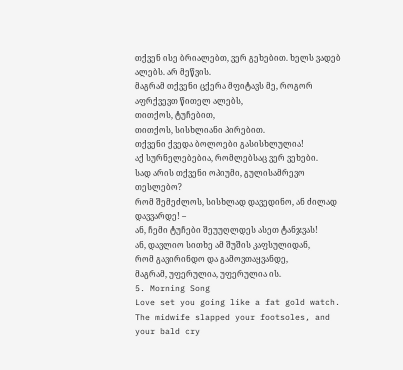თქვენ ისე ბრიალებთ, ვერ გეხებით. ხელს ვადებ ალებს. არ მეწვის.
მაგრამ თქვენი ცქერა მფიტავს მე, როგორ აფრქვევთ წითელ ალებს,
თითქოს, ტუჩებით,
თითქოს, სისხლიანი პირებით.
თქვენი ქვედა ბოლოები გასისხლულია!
აქ სურნელებებია, რომლებსაც ვერ ვეხები.
სად არის თქვენი ოპიუმი, გულისამრევო თესლებო?
რომ შემეძლოს, სისხლად დავედინო, ან ძილად დავვარდე! –
ან, ჩემი ტუჩები შეუუღლდეს ასეთ ტანჯვას!
ან, დავლიო სითხე ამ შუშის კაფსულიდან,
რომ გავირინდო და გამოვთაყვანდე,
მაგრამ, უფერულია, უფერულია ის.
5. Morning Song
Love set you going like a fat gold watch.
The midwife slapped your footsoles, and your bald cry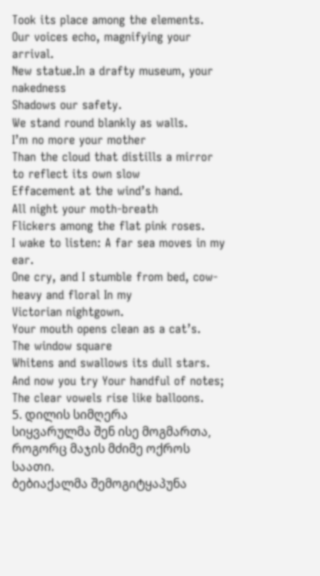Took its place among the elements.
Our voices echo, magnifying your arrival.
New statue.In a drafty museum, your nakedness
Shadows our safety.
We stand round blankly as walls.
I’m no more your mother
Than the cloud that distills a mirror to reflect its own slow
Effacement at the wind’s hand.
All night your moth-breath
Flickers among the flat pink roses.
I wake to listen: A far sea moves in my ear.
One cry, and I stumble from bed, cow-heavy and floral In my
Victorian nightgown.
Your mouth opens clean as a cat’s.
The window square
Whitens and swallows its dull stars.
And now you try Your handful of notes;
The clear vowels rise like balloons.
5. დილის სიმღერა
სიყვარულმა შენ ისე მოგმართა, როგორც მაჯის მძიმე ოქროს საათი.
ბებიაქალმა შემოგიტყაპუნა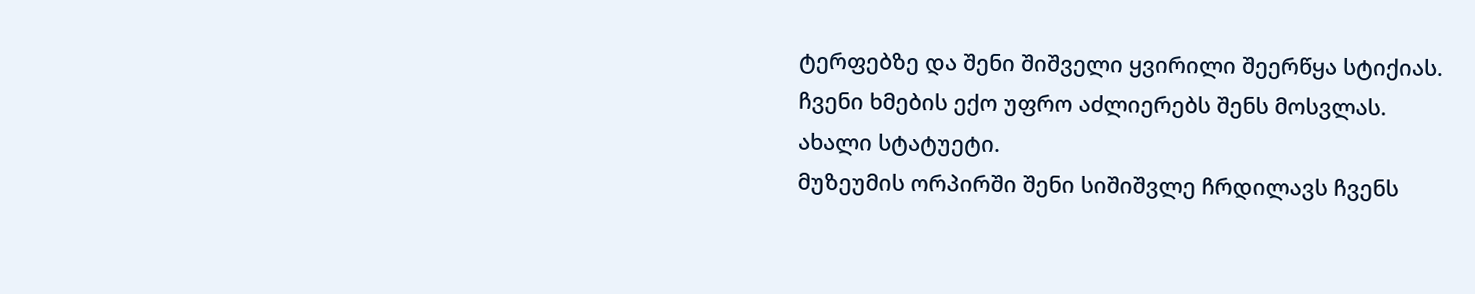ტერფებზე და შენი შიშველი ყვირილი შეერწყა სტიქიას.
ჩვენი ხმების ექო უფრო აძლიერებს შენს მოსვლას.
ახალი სტატუეტი.
მუზეუმის ორპირში შენი სიშიშვლე ჩრდილავს ჩვენს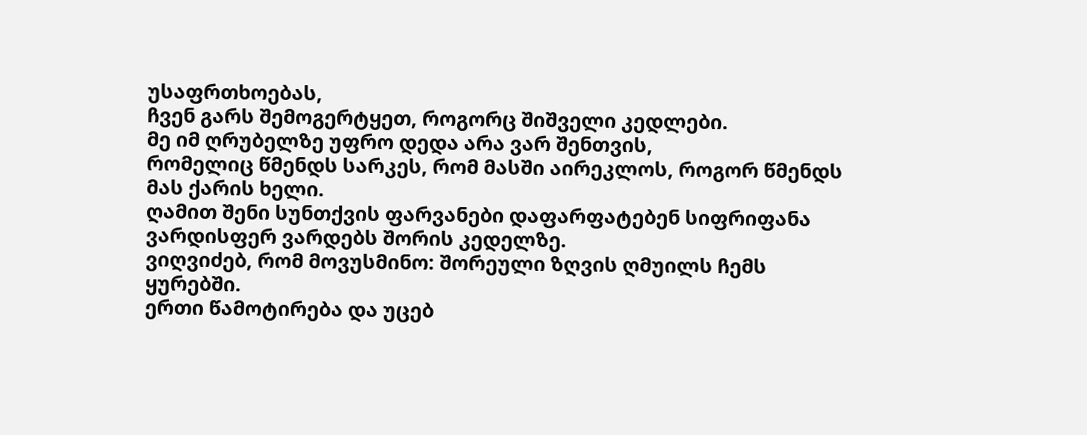უსაფრთხოებას,
ჩვენ გარს შემოგერტყეთ, როგორც შიშველი კედლები.
მე იმ ღრუბელზე უფრო დედა არა ვარ შენთვის,
რომელიც წმენდს სარკეს, რომ მასში აირეკლოს, როგორ წმენდს მას ქარის ხელი.
ღამით შენი სუნთქვის ფარვანები დაფარფატებენ სიფრიფანა ვარდისფერ ვარდებს შორის კედელზე.
ვიღვიძებ, რომ მოვუსმინო: შორეული ზღვის ღმუილს ჩემს ყურებში.
ერთი წამოტირება და უცებ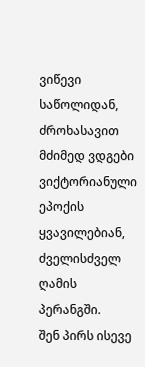ვიწევი საწოლიდან, ძროხასავით მძიმედ ვდგები ვიქტორიანული ეპოქის ყვავილებიან, ძველისძველ ღამის პერანგში.
შენ პირს ისევე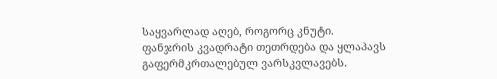საყვარლად აღებ, როგორც კნუტი.
ფანჯრის კვადრატი თეთრდება და ყლაპავს გაფერმკრთალებულ ვარსკვლავებს.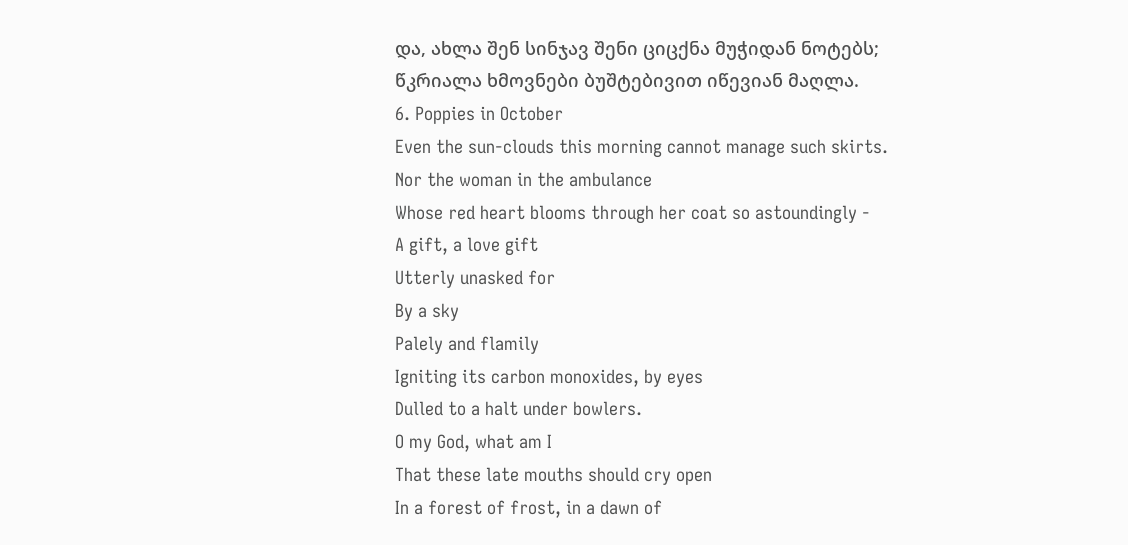და, ახლა შენ სინჯავ შენი ციცქნა მუჭიდან ნოტებს;
წკრიალა ხმოვნები ბუშტებივით იწევიან მაღლა.
6. Poppies in October
Even the sun-clouds this morning cannot manage such skirts.
Nor the woman in the ambulance
Whose red heart blooms through her coat so astoundingly -
A gift, a love gift
Utterly unasked for
By a sky
Palely and flamily
Igniting its carbon monoxides, by eyes
Dulled to a halt under bowlers.
O my God, what am I
That these late mouths should cry open
In a forest of frost, in a dawn of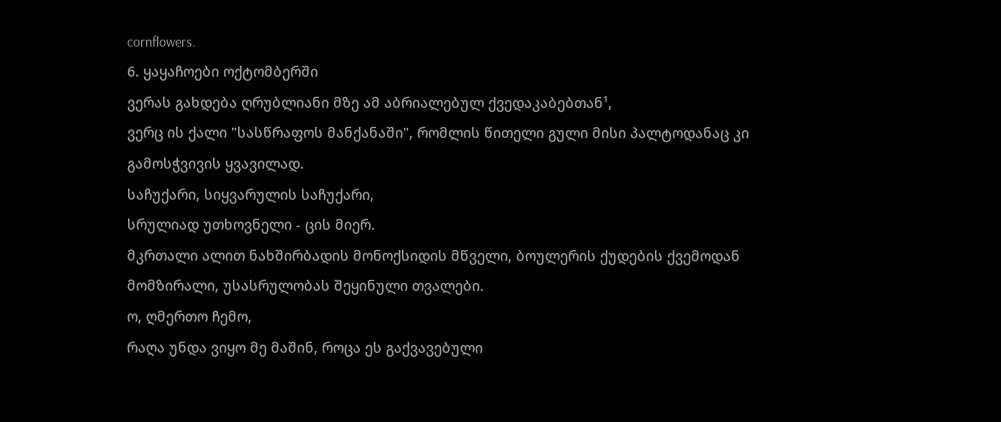cornflowers.
6. ყაყაჩოები ოქტომბერში
ვერას გახდება ღრუბლიანი მზე ამ აბრიალებულ ქვედაკაბებთან¹,
ვერც ის ქალი "სასწრაფოს მანქანაში", რომლის წითელი გული მისი პალტოდანაც კი გამოსჭვივის ყვავილად.
საჩუქარი, სიყვარულის საჩუქარი,
სრულიად უთხოვნელი - ცის მიერ.
მკრთალი ალით ნახშირბადის მონოქსიდის მწველი, ბოულერის ქუდების ქვემოდან მომზირალი, უსასრულობას შეყინული თვალები.
ო, ღმერთო ჩემო,
რაღა უნდა ვიყო მე მაშინ, როცა ეს გაქვავებული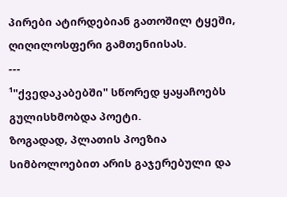პირები ატირდებიან გათოშილ ტყეში,
ღიღილოსფერი გამთენიისას.
---
¹"ქვედაკაბებში" სწორედ ყაყაჩოებს გულისხმობდა პოეტი.
ზოგადად, პლათის პოეზია სიმბოლოებით არის გაჯერებული და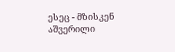ესეც - მზისკენ აშვერილი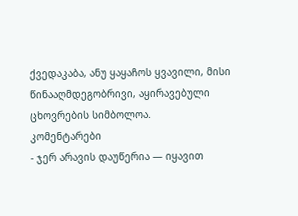ქვედაკაბა, ანუ ყაყაჩოს ყვავილი, მისი წინააღმდეგობრივი, აყირავებული ცხოვრების სიმბოლოა.
კომენტარები
- ჯერ არავის დაუწერია — იყავით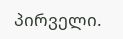პირველი.